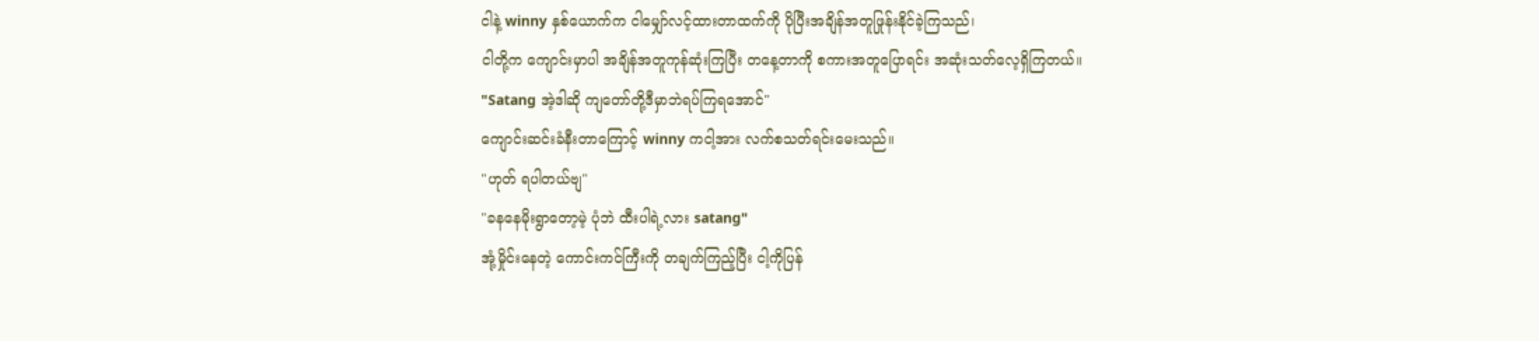ငါနဲ့ winny နှစ်ယောက်က ငါမျှော်လင့်ထားတာထက်ကို ပိုပြီးအချိန်အတူဖြုန်းနိုင်ခဲ့ကြသည်၊
ငါတို့က ကျောင်းမှာပါ အချိန်အတူကုန်ဆုံးကြပြီး တနေ့တာကို စကားအတူပြောရင်း အဆုံးသတ်လေ့ရှိကြတယ်။
"Satang အဲ့ဒါဆို ကျတော်တို့ဒီမှာဘဲရပ်ကြရအောင်"
ကျောင်းဆင်းခံနီးတာကြောင့် winny ကငါ့အား လက်စသတ်ရင်းမေးသည်။
"ဟုတ် ရပါတယ်ဗျ"
"ခနနေမိုးရွာတော့မဲ့ ပုံဘဲ ထီးပါရဲ့လား satang"
အုံ့မှိုင်းနေတဲ့ ကောင်းကင်ကြီးကို တချက်ကြည့်ပြီး ငါ့ကိုပြန်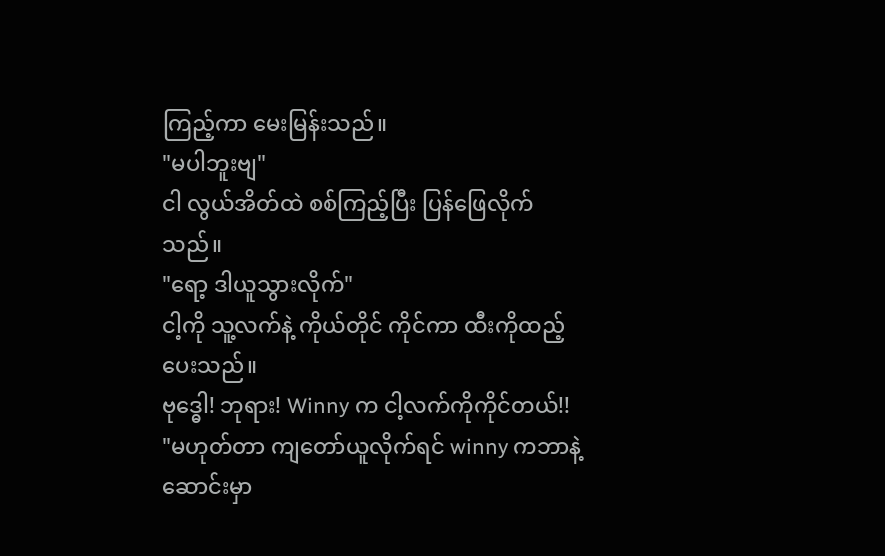ကြည့်ကာ မေးမြန်းသည်။
"မပါဘူးဗျ"
ငါ လွယ်အိတ်ထဲ စစ်ကြည့်ပြီး ပြန်ဖြေလိုက်သည်။
"ရော့ ဒါယူသွားလိုက်"
ငါ့ကို သူ့လက်နဲ့ ကိုယ်တိုင် ကိုင်ကာ ထီးကိုထည့်ပေးသည်။
ဗုဒ္ဓေါ! ဘုရား! Winny က ငါ့လက်ကိုကိုင်တယ်!!
"မဟုတ်တာ ကျတော်ယူလိုက်ရင် winny ကဘာနဲ့ဆောင်းမှာ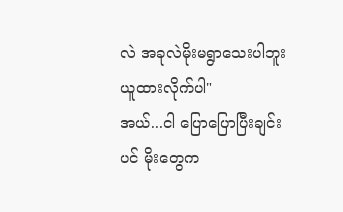လဲ အခုလဲမိုးမရွာသေးပါဘူး ယူထားလိုက်ပါ"
အယ်...ငါ ပြောပြောပြီးချင်းပင် မိုးတွေက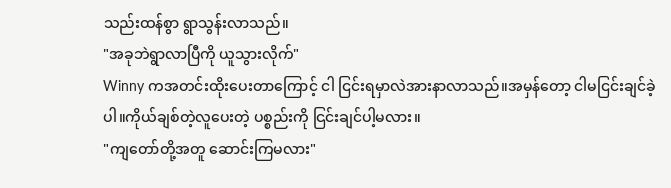သည်းထန်စွာ ရွာသွန်းလာသည်။
"အခုဘဲရွာလာပြီကို ယူသွားလိုက်"
Winny ကအတင်းထိုးပေးတာကြောင့် ငါ ငြင်းရမှာလဲအားနာလာသည်။အမှန်တော့ ငါမငြင်းချင်ခဲ့ပါ။ကိုယ်ချစ်တဲ့လူပေးတဲ့ ပစ္စည်းကို ငြင်းချင်ပါ့မလား။
"ကျတော်တို့အတူ ဆောင်းကြမလား"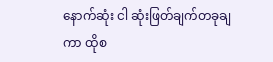နောက်ဆုံး ငါ ဆုံးဖြတ်ချက်တခုချကာ ထိုစ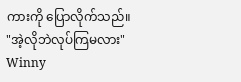ကားကို ပြောလိုက်သည်။
"အဲ့လိုဘဲလုပ်ကြမလား"
Winny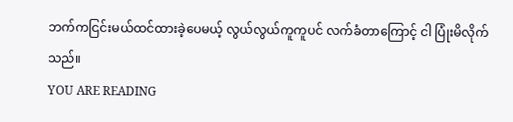ဘက်ကငြင်းမယ်ထင်ထားခဲ့ပေမယ့် လွယ်လွယ်ကူကူပင် လက်ခံတာကြောင့် ငါ ပြုံးမိလိုက်သည်။
YOU ARE READING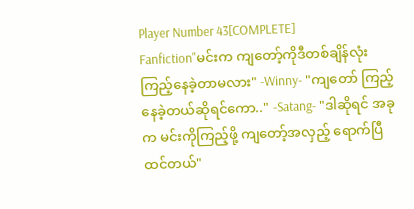Player Number 43[COMPLETE]
Fanfiction"မင်းက ကျတော့်ကိုဒီတစ်ချိန်လုံးကြည့်နေခဲ့တာမလား" -Winny- "ကျတော် ကြည့်နေခဲ့တယ်ဆိုရင်ကော.." -Satang- "ဒါဆိုရင် အခုက မင်းကိုကြည့်ဖို့ ကျတော့်အလှည့် ရောက်ပြီထင်တယ်"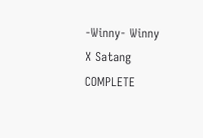-Winny- Winny X Satang COMPLETE